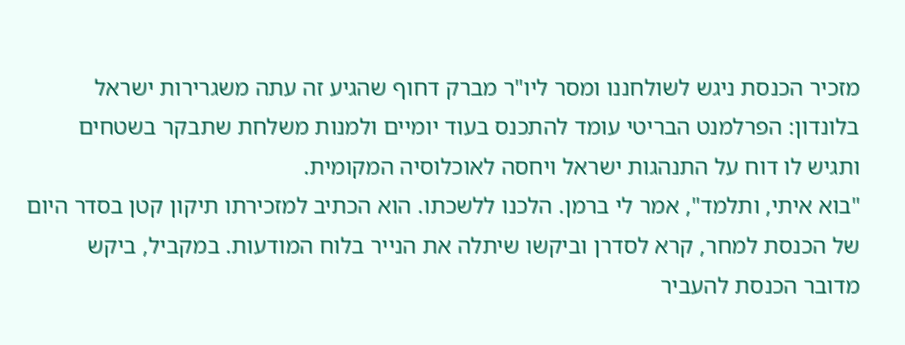מזכיר הכנסת ניגש לשולחננו ומסר ליו"ר מברק דחוף שהגיע זה עתה משגרירות ישראל בלונדון: הפרלמנט הבריטי עומד להתכנס בעוד יומיים ולמנות משלחת שתבקר בשטחים ותגיש לו דוח על התנהגות ישראל ויחסה לאוכלוסיה המקומית.
"בוא איתי, ותלמד", אמר לי ברמן. הלכנו ללשכתו. הוא הכתיב למזכירתו תיקון קטן בסדר היום של הכנסת למחר, קרא לסדרן וביקשו שיתלה את הנייר בלוח המודעות. במקביל, ביקש מדובר הכנסת להעביר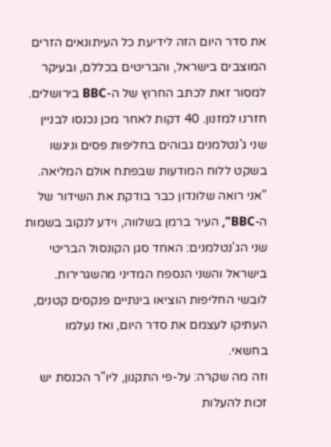את סדר היום הזה לידיעת כל העיתונאים הזרים המוצבים בישראל, והבריטים בכללם, ובעיקר למסור זאת לכתב החרוץ של ה-BBC בירושלים.
חזרנו למזנון. 40 דקות לאחר מכן נכנסו לבניין שני ג'נטלמנים גבוהים בחליפות פסים וניגשו בשקט ללוח המודעות שבפתח אולם המליאה. "אני רואה שלונדון כבר בודקת את השידור של ה-BBC", העיר ברמן בשלווה, וידע לנקוב בשמות שני הג'נטלמנים: האחד סגן הקונסול הבריטי בישראל והשני הנספח המדיני מהשגרירות. לובשי החליפות הוציאו בינתיים פנקסים קטנים, העתיקו לעצמם את סדר היום, ואז נעלמו בחשאי.
וזה מה שקרה: על-פי התקנון, ליו"ר הכנסת יש זכות להעלות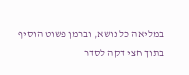במליאה כל נושא, וברמן פשוט הוסיף בתוך חצי דקה לסדר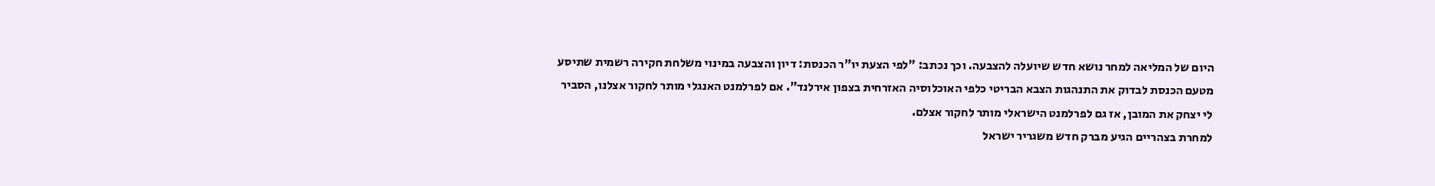היום של המליאה למחר נושא חדש שיועלה להצבעה. וכך נכתב: "לפי הצעת יו"ר הכנסת: דיון והצבעה במינוי משלחת חקירה רשמית שתיסע מטעם הכנסת לבדוק את התנהגות הצבא הבריטי כלפי האוכלוסיה האזרחית בצפון אירלנד". אם לפרלמנט האנגלי מותר לחקור אצלנו, הסביר לי יצחק את המובן, אז גם לפרלמנט הישראלי מותר לחקור אצלם.
למחרת בצהריים הגיע מברק חדש משגריר ישראל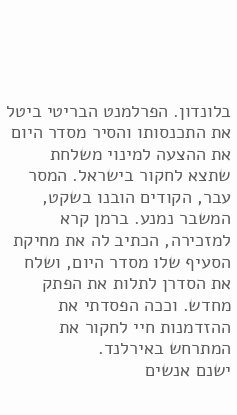בלונדון. הפרלמנט הבריטי ביטל את התכנסותו והסיר מסדר היום את ההצעה למינוי משלחת שתצא לחקור בישראל. המסר עבר, הקודים הובנו בשקט, המשבר נמנע. ברמן קרא למזכירה, הכתיב לה את מחיקת הסעיף שלו מסדר היום, ושלח את הסדרן לתלות את הפתק מחדש. וככה הפסדתי את ההזדמנות חיי לחקור את המתרחש באירלנד.
ישנם אנשים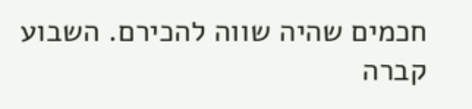חכמים שהיה שווה להכירם. השבוע קברה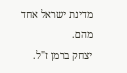מדינת ישראל אחד מהם.
יצחק ברמן ז"ל.